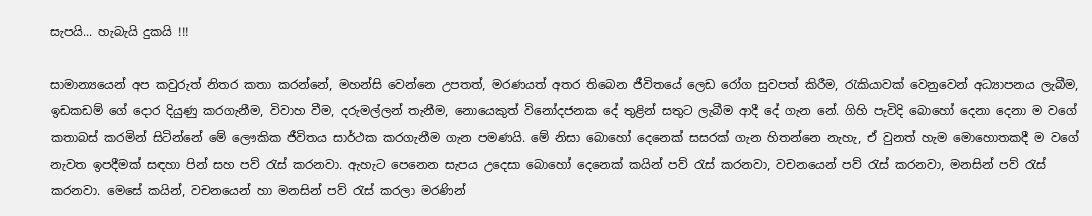සැපයි... හැබැයි දුකයි !!!

සාමාන්‍යයෙන් අප කවුරුත් නිතර කතා කරන්නේ, මහන්සි වෙන්නෙ උපතත්, මරණයත් අතර තිබෙන ජීවිතයේ ලෙඩ රෝග සුවපත් කිරීම, රැකියාවක් වෙනුවෙන් අධ්‍යාපනය ලැබීම, ඉඩකඩම් ගේ දොර දියුණු කරගැනීම, විවාහ වීම, දරුමල්ලන් තැනීම, නොයෙකුත් විනෝදජනක දේ තුළින් සතුට ලැබීම ආදී දේ ගැන නේ. ගිහි පැවිදි බොහෝ දෙනා දෙනා ම වගේ කතාබස් කරමින් සිටින්නේ මේ ලෞකික ජීවිතය සාර්ථක කරගැනීම ගැන පමණයි. මේ නිසා බොහෝ දෙනෙක් සසරක් ගැන හිතන්නෙ නැහැ, ඒ වුනත් හැම මොහොතකදී ම වගේ නැවත ඉපදීමක් සඳහා පින් සහ පව් රැස් කරනවා. ඇහැට පෙනෙන සැපය උදෙසා බොහෝ දෙනෙක් කයින් පව් රැස් කරනවා, වචනයෙන් පව් රැස් කරනවා, මනසින් පව් රැස් කරනවා. මෙසේ කයින්, වචනයෙන් හා මනසින් පව් රැස් කරලා මරණින්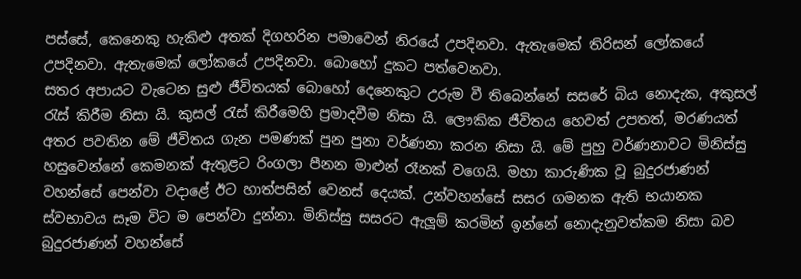පස්සේ, කෙනෙකු හැකිළු අතක් දිගහරින පමාවෙන් නිරයේ උපදිනවා. ඇතැමෙක් තිරිසන් ලෝකයේ උපදිනවා. ඇතැමෙක් ලෝකයේ උපදිනවා. බොහෝ දුකට පත්වෙනවා.
සතර අපායට වැටෙන සුළු ජීවිතයක් බොහෝ දෙනෙකුට උරුම වී තිබෙන්නේ සසරේ බිය නොදැක, අකුසල් රැස් කිරීම නිසා යි. කුසල් රැස් කිරීමෙහි ප්‍රමාදවීම නිසා යි. ලෞකික ජීවිතය හෙවත් උපතත්, මරණයත් අතර පවතින මේ ජීවිතය ගැන පමණක් පුන පුනා වර්ණනා කරන නිසා යි. මේ පුහු වර්ණනාවට මිනිස්සු හසුවෙන්නේ කෙමනක් ඇතුළට රිංගලා පීනන මාළුන් රෑනක් වගෙයි. මහා කාරුණික වූ බුදුරජාණන් වහන්සේ පෙන්වා වදාළේ ඊට හාත්පසින් වෙනස් දෙයක්. උන්වහන්සේ සසර ගමනක ඇති භයානක ස්වභාවය සෑම විට ම පෙන්වා දුන්නා. මිනිස්සු සසරට ඇලූම් කරමින් ඉන්නේ නොදැනුවත්කම නිසා බව බුදුරජාණන් වහන්සේ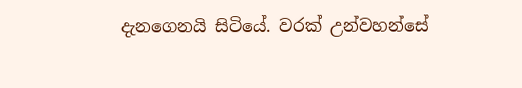දැනගෙනයි සිටියේ. වරක් උන්වහන්සේ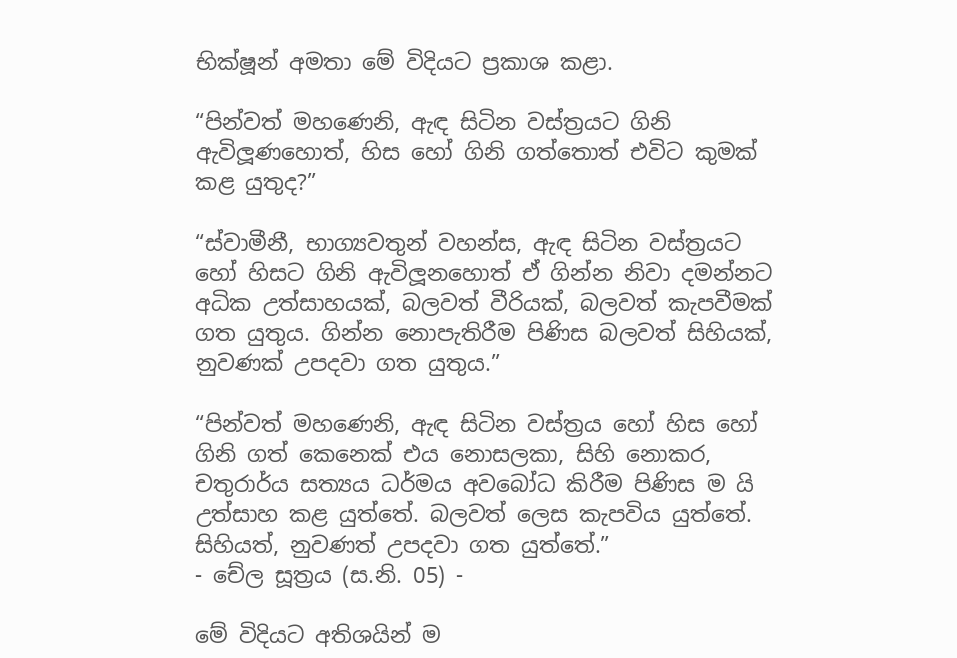භික්ෂූන් අමතා මේ විදියට ප්‍රකාශ කළා.

“පින්වත් මහණෙනි, ඇඳ සිටින වස්ත්‍රයට ගිනි ඇවිලූණහොත්, හිස හෝ ගිනි ගත්තොත් එවිට කුමක් කළ යුතුද?”

“ස්වාමීනී, භාග්‍යවතුන් වහන්ස, ඇඳ සිටින වස්ත්‍රයට හෝ හිසට ගිනි ඇවිලූනහොත් ඒ ගින්න නිවා දමන්නට අධික උත්සාහයක්, බලවත් වීරියක්, බලවත් කැපවීමක් ගත යුතුය. ගින්න නොපැතිරීම පිණිස බලවත් සිහියක්, නුවණක් උපදවා ගත යුතුය.”

“පින්වත් මහණෙනි, ඇඳ සිටින වස්ත්‍රය හෝ හිස හෝ ගිනි ගත් කෙනෙක් එය නොසලකා, සිහි නොකර, චතුරාර්ය සත්‍යය ධර්මය අවබෝධ කිරීම පිණිස ම යි උත්සාහ කළ යුත්තේ. බලවත් ලෙස කැපවිය යුත්තේ. සිහියත්, නුවණත් උපදවා ගත යුත්තේ.”
- චේල සූත්‍රය (ස.නි. 05) -

මේ විදියට අතිශයින් ම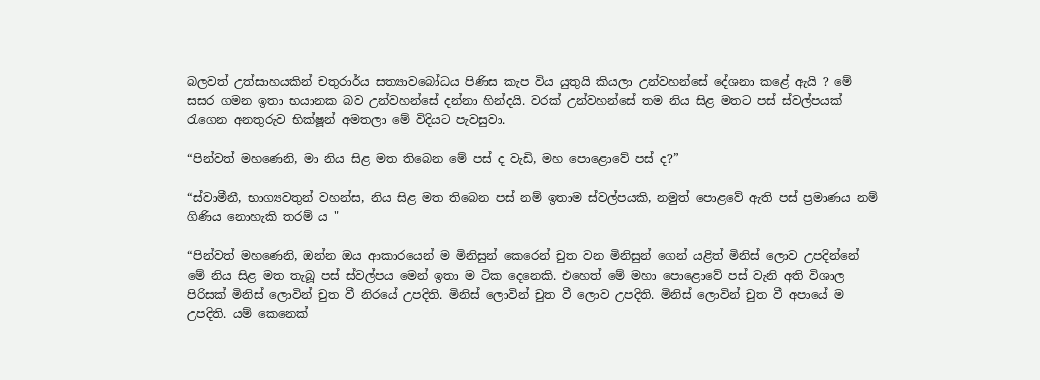බලවත් උත්සාහයකින් චතුරාර්ය සත්‍යාවබෝධය පිණිස කැප විය යුතුයි කියලා උන්වහන්සේ දේශනා කළේ ඇයි ? මේ සසර ගමන ඉතා භයානක බව උන්වහන්සේ දන්නා හින්දයි. වරක් උන්වහන්සේ තම නිය සිළ මතට පස් ස්වල්පයක් රැගෙන අනතුරුව භික්ෂූන් අමතලා මේ විදියට පැවසුවා.

“පින්වත් මහණෙනි, මා නිය සිළ මත තිබෙන මේ පස් ද වැඩි, මහ පොළොවේ පස් ද?”

“ස්වාමීනී, භාග්‍යවතුන් වහන්ස, නිය සිළ මත තිබෙන පස් නම් ඉතාම ස්වල්පයකි, නමුත් පොළවේ ඇති පස් ප්‍රමාණය නම් ගිණිය නොහැකි තරම් ය "

“පින්වත් මහණෙනි, ඔන්න ඔය ආකාරයෙන් ම මිනිසුන් කෙරෙන් චුත වන මිනිසුන් ගෙන් යළිත් මිනිස් ලොව උපදින්නේ මේ නිය සිළ මත තැබූ පස් ස්වල්පය මෙන් ඉතා ම ටික දෙනෙකි. එහෙත් මේ මහා පොළොවේ පස් වැනි අති විශාල පිරිසක් මිනිස් ලොවින් චුත වී නිරයේ උපදිති. මිනිස් ලොවින් චුත වී ලොව උපදිති. මිනිස් ලොවින් චුත වී අපායේ ම උපදිති. යම් කෙනෙක්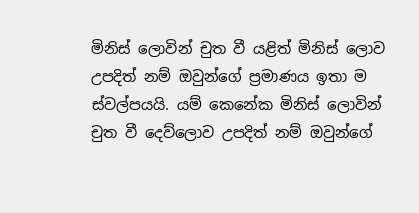මිනිස් ලොවින් චුත වී යළිත් මිනිස් ලොව උපදිත් නම් ඔවුන්ගේ ප්‍රමාණය ඉතා ම ස්වල්පයයි. යම් කෙනේක මිනිස් ලොවින් චුත වී දෙව්ලොව උපදිත් නම් ඔවුන්ගේ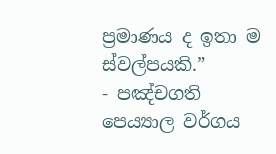ප්‍රමාණය ද ඉතා ම ස්වල්පයකි.”
- පඤ්චගති පෙය්‍යාල වර්ගය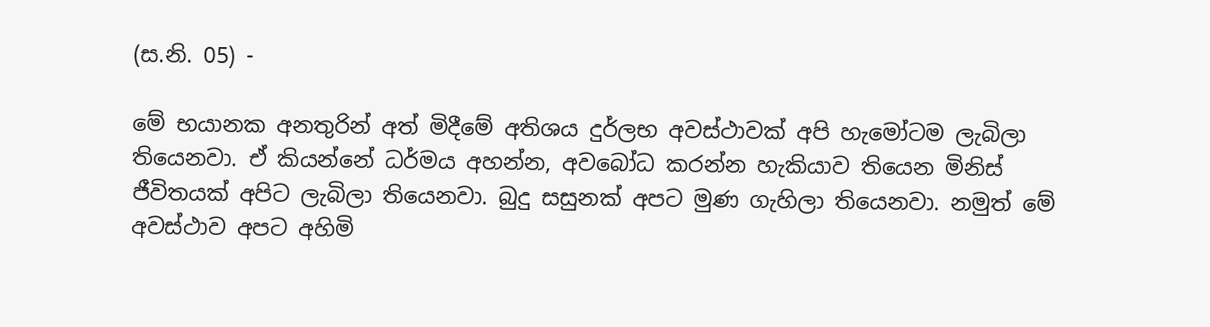(ස.නි. 05) -

මේ භයානක අනතුරින් අත් මිදීමේ අතිශය දුර්ලභ අවස්ථාවක් අපි හැමෝටම ලැබිලා තියෙනවා. ඒ කියන්නේ ධර්මය අහන්න, අවබෝධ කරන්න හැකියාව තියෙන මිනිස් ජීවිතයක් අපිට ලැබිලා තියෙනවා. බුදු සසුනක් අපට මුණ ගැහිලා තියෙනවා. නමුත් මේ අවස්ථාව අපට අහිමි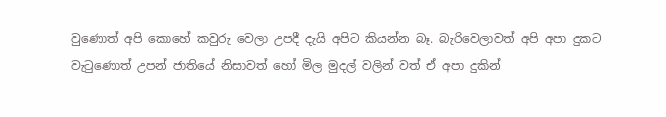වුණොත් අපි කොහේ කවුරු වෙලා උපදී දැයි අපිට කියන්න බෑ. බැරිවෙලාවත් අපි අපා දුකට වැටුණොත් උපන් ජාතියේ නිසාවත් හෝ මිල මුදල් වලින් වත් ඒ අපා දුකින්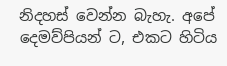නිදහස් වෙන්න බැහැ. අපේ දෙමව්පියන් ට, එකට හිටිය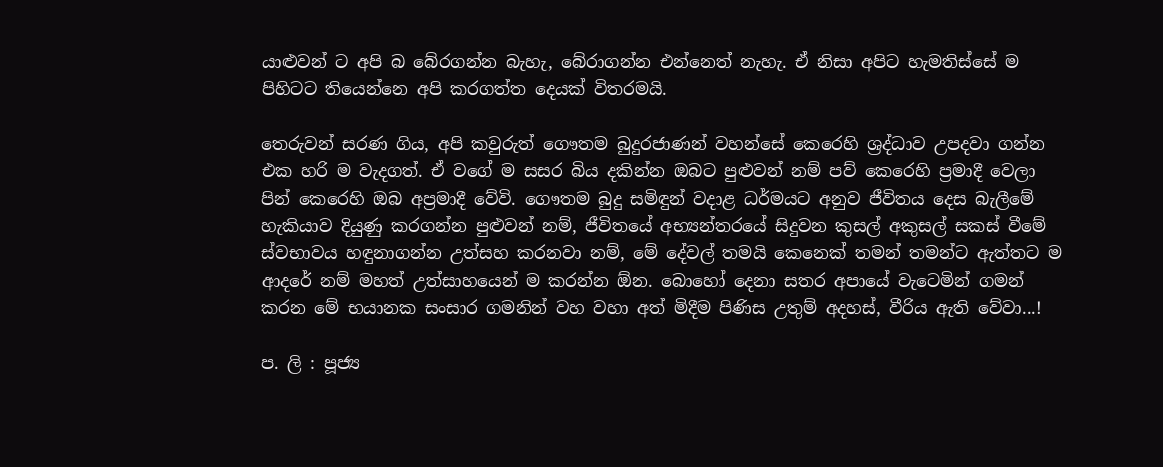යාළුවන් ට අපි බ බේරගන්න බැහැ, බේරාගන්න එන්නෙත් නැහැ. ඒ නිසා අපිට හැමතිස්සේ ම පිහිටට තියෙන්නෙ අපි කරගත්ත දෙයක් විතරමයි.

තෙරුවන් සරණ ගිය, අපි කවුරුත් ගෞතම බුදුරජාණන් වහන්සේ කෙරෙහි ශ්‍රද්ධාව උපදවා ගන්න එක හරි ම වැදගත්. ඒ වගේ ම සසර බිය දකින්න ඔබට පුළුවන් නම් පව් කෙරෙහි ප්‍රමාදී වෙලා පින් කෙරෙහි ඔබ අප්‍රමාදී වේවි. ගෞතම බුදු සමිඳුන් වදාළ ධර්මයට අනුව ජීවිතය දෙස බැලීමේ හැකියාව දියුණු කරගන්න පුළුවන් නම්, ජීවිතයේ අභ්‍යන්තරයේ සිදුවන කුසල් අකුසල් සකස් වීමේ ස්වභාවය හඳුනාගන්න උත්සහ කරනවා නම්, මේ දේවල් තමයි කෙනෙක් තමන් තමන්ට ඇත්තට ම ආදරේ නම් මහත් උත්සාහයෙන් ම කරන්න ඕන. බොහෝ දෙනා සතර අපායේ වැටෙමින් ගමන් කරන මේ භයානක සංසාර ගමනින් වහ වහා අත් මිදීම පිණිස උතුම් අදහස්, වීරිය ඇති වේවා...!

ප. ලි : පූජ්‍ය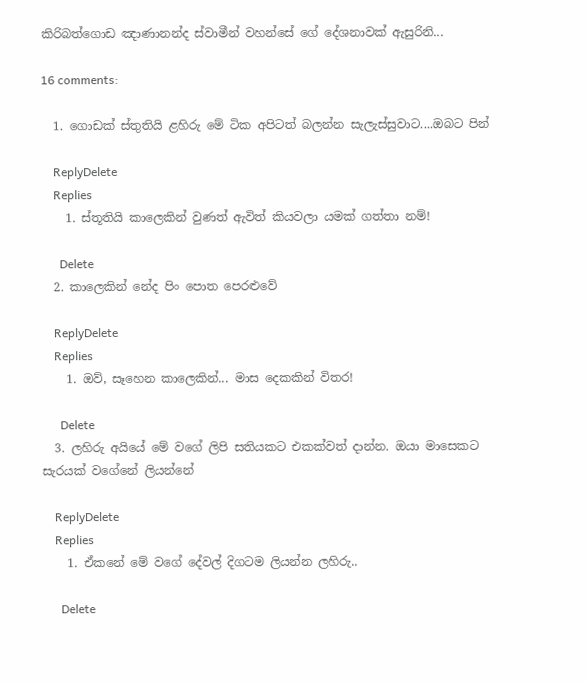කිරිබත්ගොඩ ඤාණානන්ද ස්වාමීන් වහන්සේ ගේ දේශනාවක් ඇසුරිනි...

16 comments:

  1. ගොඩක් ස්තුතියි ළහිරු මේ ටික අපිටත් බලන්න සැලැස්සුවාට....ඔබට පින්

    ReplyDelete
    Replies
    1. ස්තූතියි කාලෙකින් වුණත් ඇවිත් කියවලා යමක් ගත්තා නම්!

      Delete
  2. කාලෙකින් නේද පිං පොත පෙරළුවේ

    ReplyDelete
    Replies
    1. ඔව්, සෑහෙන කාලෙකින්... මාස දෙකකින් විතර!

      Delete
  3. ලහිරු අයියේ මේ වගේ ලිපි සතියකට එකක්වත් දාන්න. ඔයා මාසෙකට සැරයක් වගේනේ ලියන්නේ

    ReplyDelete
    Replies
    1. ඒකනේ මේ වගේ දේවල් දිගටම ලියන්න ලහිරු..

      Delete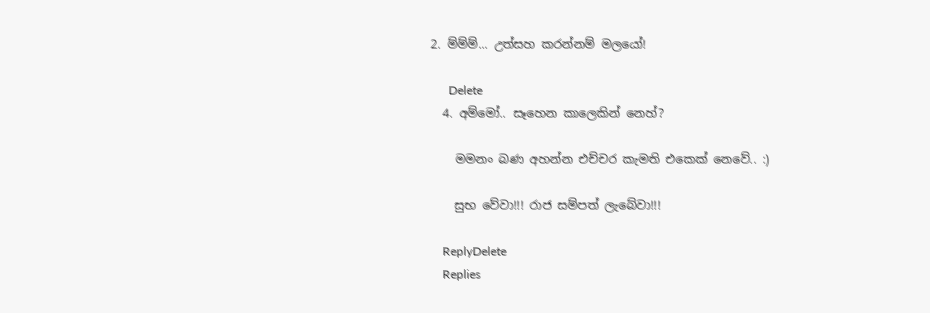2. ම්ම්ම්... උත්සහ කරන්නම් මලයෝ!

      Delete
  4. අම්මෝ.. සෑහෙන කාලෙකින් නෙහ්?

    මමනං බණ අහන්න එච්චර කැමති එකෙක් නෙවේ.. :)

    සුභ වේවා!!! රාජ සම්පත් ලැබේවා!!!

    ReplyDelete
    Replies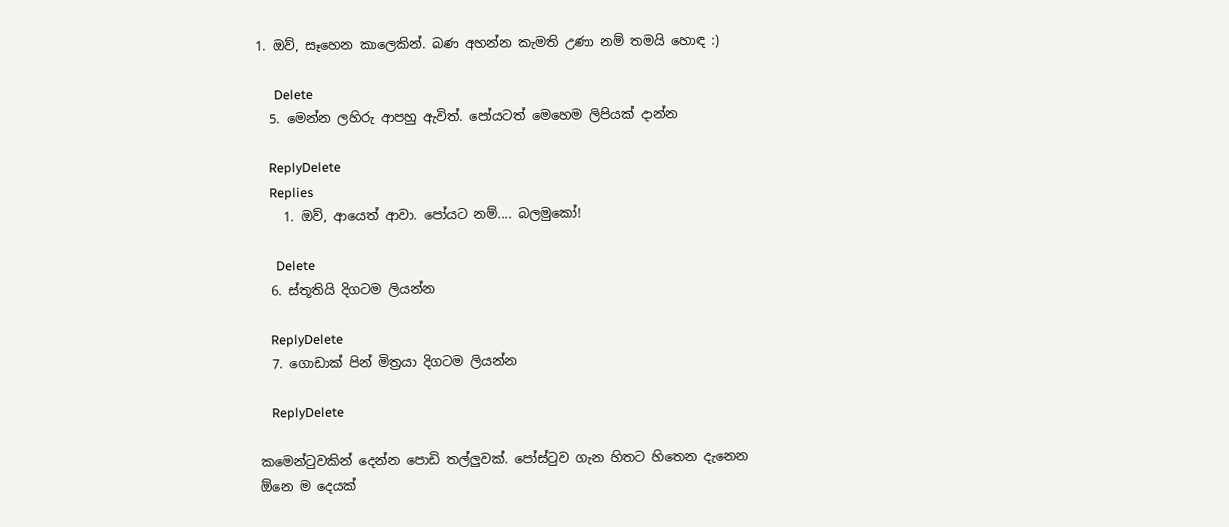1. ඔව්, සෑහෙන කාලෙකින්. බණ අහන්න කැමති උණා නම් තමයි හොඳ :)

      Delete
  5. මෙන්න ලහිරු ආපහු ඇවිත්. පෝයටත් මෙහෙම ලිපියක් දාන්න

    ReplyDelete
    Replies
    1. ඔව්, ආයෙත් ආවා. පෝයට නම්.... බලමුකෝ!

      Delete
  6. ස්තූතියි දිගටම ලියන්න

    ReplyDelete
  7. ගොඩාක් පින් මිත්‍රයා දිගටම ලියන්න

    ReplyDelete

කමෙන්ටුවකින් දෙන්න පොඩි තල්ලුවක්. පෝස්ටුව ගැන හිතට හිතෙන දැනෙන ඕනෙ ම දෙයක්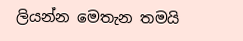ලියන්න මෙතැන තමයි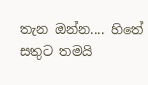තැන ඔන්න.... හිතේ සතුට තමයි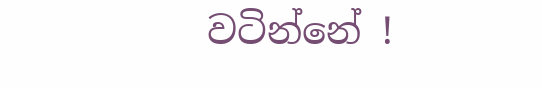වටින්නේ !